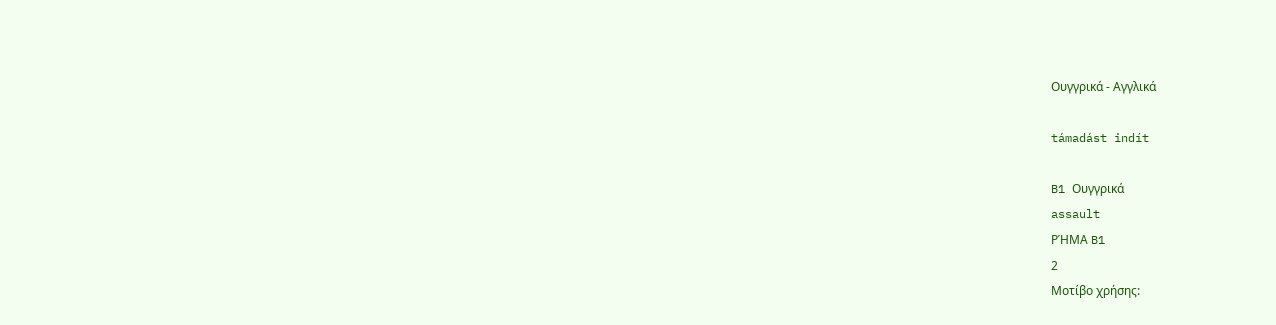Ουγγρικά - Αγγλικά

támadást indít

B1 Ουγγρικά
assault
ΡΉΜΑ B1
2
Μοτίβο χρήσης: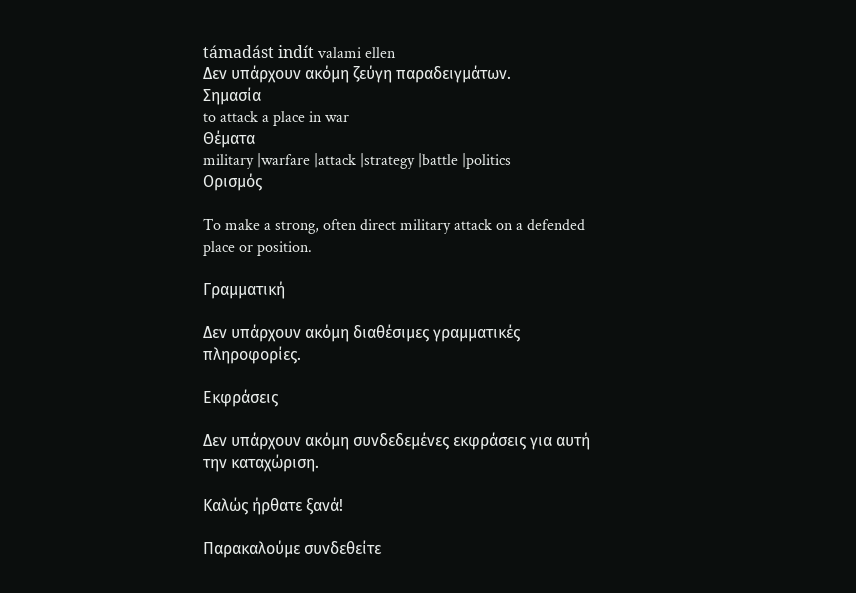támadást indít valami ellen
Δεν υπάρχουν ακόμη ζεύγη παραδειγμάτων.
Σημασία
to attack a place in war
Θέματα
military |warfare |attack |strategy |battle |politics
Ορισμός

To make a strong, often direct military attack on a defended place or position.

Γραμματική

Δεν υπάρχουν ακόμη διαθέσιμες γραμματικές πληροφορίες.

Εκφράσεις

Δεν υπάρχουν ακόμη συνδεδεμένες εκφράσεις για αυτή την καταχώριση.

Καλώς ήρθατε ξανά!

Παρακαλούμε συνδεθείτε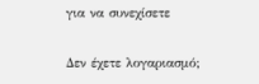για να συνεχίσετε

Δεν έχετε λογαριασμό;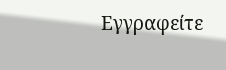Εγγραφείτε